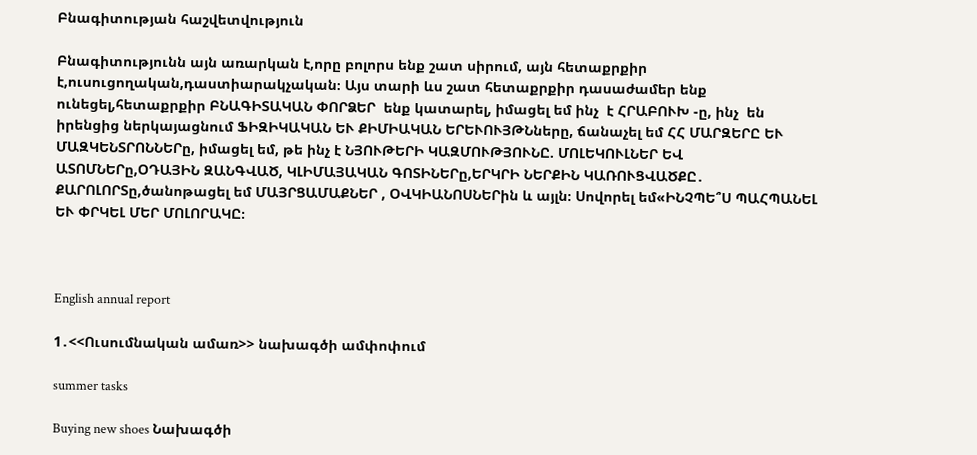Բնագիտության հաշվետվություն

Բնագիտությունն այն առարկան է,որը բոլորս ենք շատ սիրում, այն հետաքրքիր է,ուսուցողական,դաստիարակչական։ Այս տարի ևս շատ հետաքրքիր դասաժամեր ենք ունեցել,հետաքրքիր ԲՆԱԳԻՏԱԿԱՆ ՓՈՐՁԵՐ  ենք կատարել, իմացել եմ ինչ  է ՀՐԱԲՈՒԽ -ը, ինչ  են իրենցից ներկայացնում ՖԻԶԻԿԱԿԱՆ ԵՒ ՔԻՄԻԱԿԱՆ ԵՐԵՒՈՒՅԹՆները, ճանաչել եմ ՀՀ ՄԱՐԶԵՐԸ ԵՒ ՄԱԶԿԵՆՏՐՈՆՆԵՐը, իմացել եմ, թե ինչ է ՆՅՈՒԹԵՐԻ ԿԱԶՄՈՒԹՅՈՒՆԸ. ՄՈԼԵԿՈՒԼՆԵՐ ԵՎ ԱՏՈՄՆԵՐը,ՕԴԱՅԻՆ ԶԱՆԳՎԱԾ, ԿԼԻՄԱՅԱԿԱՆ ԳՈՏԻՆԵՐը,ԵՐԿՐԻ ՆԵՐՔԻՆ ԿԱՌՈՒՑՎԱԾՔԸ․ ՔԱՐՈԼՈՐՏը,ծանոթացել եմ ՄԱՅՐՑԱՄԱՔՆԵՐ , ՕՎԿԻԱՆՈՍՆԵՐին և այլն։ Սովորել եմ«ԻՆՉՊԵ՞Ս ՊԱՀՊԱՆԵԼ ԵՒ ՓՐԿԵԼ ՄԵՐ ՄՈԼՈՐԱԿԸ։



English annual report

1․<<Ուսումնական ամառ>> նախագծի ամփոփում

summer tasks

Buying new shoes Նախագծի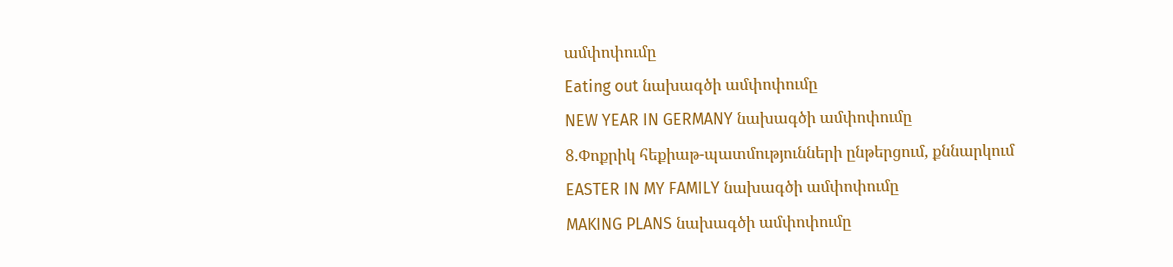ամփոփումը
Eating out նախագծի ամփոփումը
NEW YEAR IN GERMANY նախագծի ամփոփումը
8.Փոքրիկ հեքիաթ-պատմությունների ընթերցում, քննարկում
EASTER IN MY FAMILY նախագծի ամփոփումը
MAKING PLANS նախագծի ամփոփումը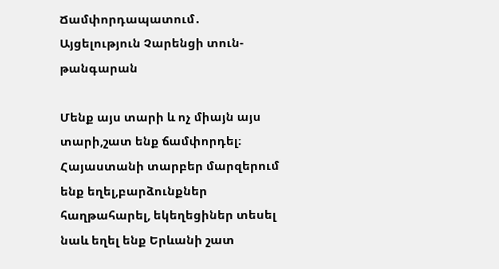Ճամփորդապատում․ Այցելություն Չարենցի տուն-թանգարան

Մենք այս տարի և ոչ միայն այս տարի,շատ ենք ճամփորդել։ Հայաստանի տարբեր մարզերում ենք եղել,բարձունքներ հաղթահարել, եկեղեցիներ տեսել նաև եղել ենք Երևանի շատ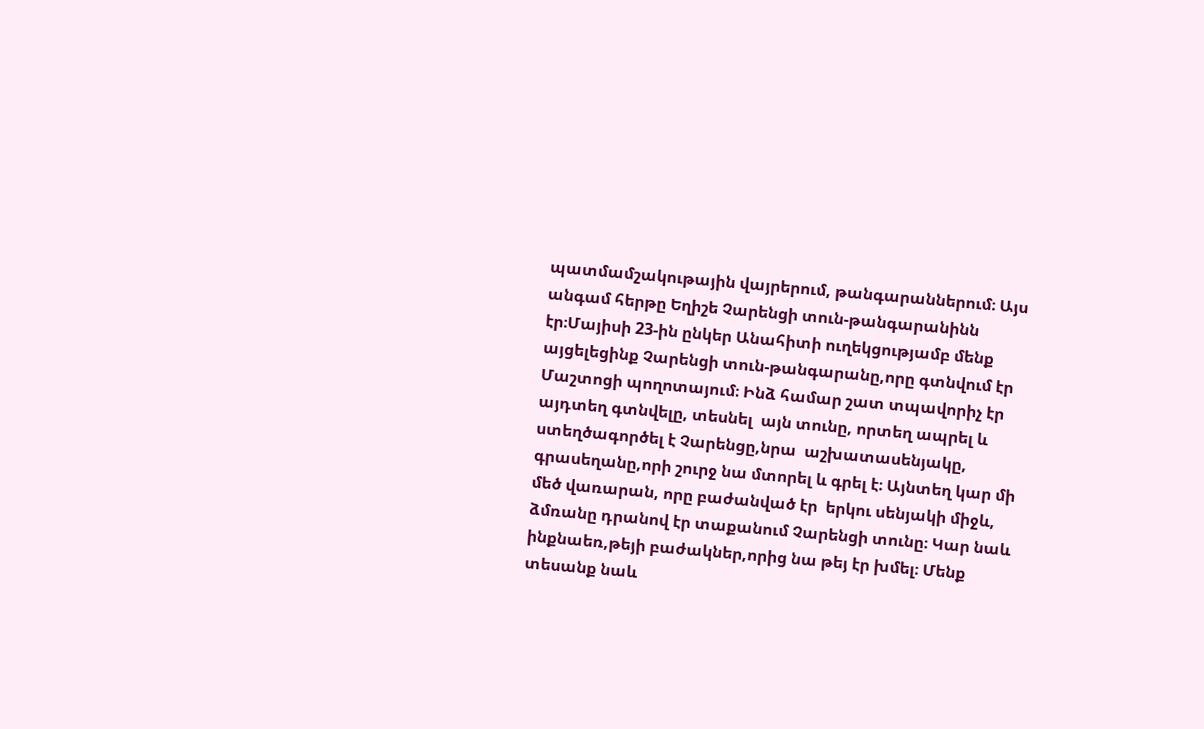պատմամշակութային վայրերում, թանգարաններում։ Այս անգամ հերթը Եղիշե Չարենցի տուն-թանգարանինն էր։Մայիսի 23-ին ընկեր Անահիտի ուղեկցությամբ մենք այցելեցինք Չարենցի տուն-թանգարանը,որը գտնվում էր Մաշտոցի պողոտայում։ Ինձ համար շատ տպավորիչ էր  այդտեղ գտնվելը, տեսնել  այն տունը, որտեղ ապրել և ստեղծագործել է Չարենցը,նրա  աշխատասենյակը, գրասեղանը,որի շուրջ նա մտորել և գրել է։ Այնտեղ կար մի մեծ վառարան, որը բաժանված էր  երկու սենյակի միջև, ձմռանը դրանով էր տաքանում Չարենցի տունը։ Կար նաև ինքնաեռ,թեյի բաժակներ,որից նա թեյ էր խմել։ Մենք տեսանք նաև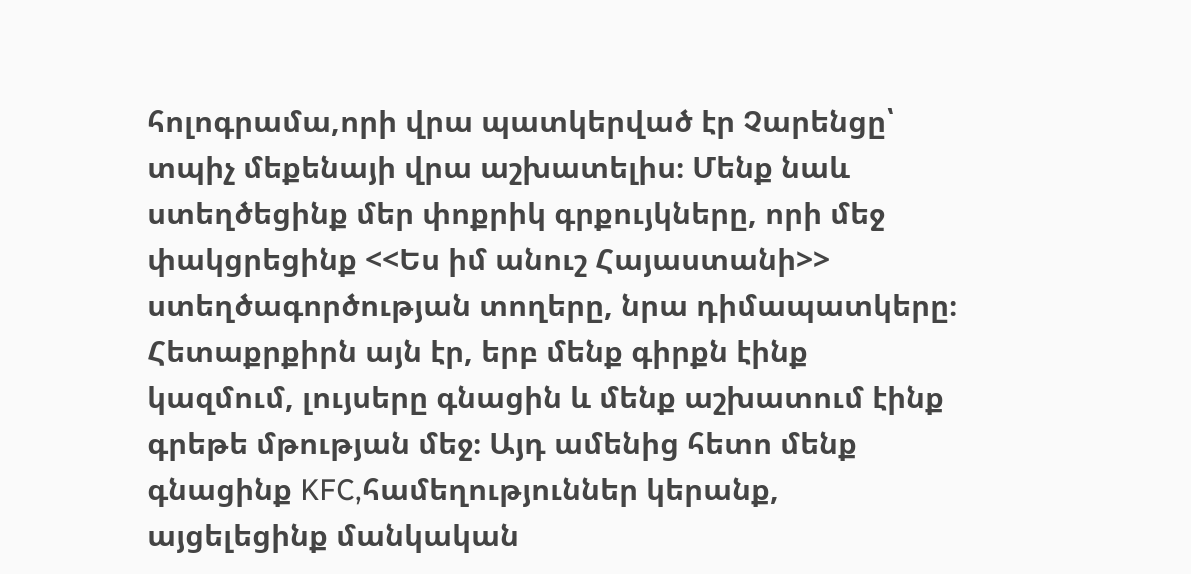հոլոգրամա,որի վրա պատկերված էր Չարենցը՝ տպիչ մեքենայի վրա աշխատելիս։ Մենք նաև ստեղծեցինք մեր փոքրիկ գրքույկները, որի մեջ փակցրեցինք <<Ես իմ անուշ Հայաստանի>> ստեղծագործության տողերը, նրա դիմապատկերը։ Հետաքրքիրն այն էր, երբ մենք գիրքն էինք կազմում, լույսերը գնացին և մենք աշխատում էինք գրեթե մթության մեջ։ Այդ ամենից հետո մենք գնացինք KFC,համեղություններ կերանք, այցելեցինք մանկական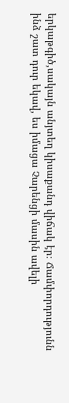երկաթգիծ,սակայն անյտեղ կիսաքանդ վիճակ էր։ Ճամփորդությունն ինձ շատ դուր եկավ, ես իմացա Չարենցի մասին ավելի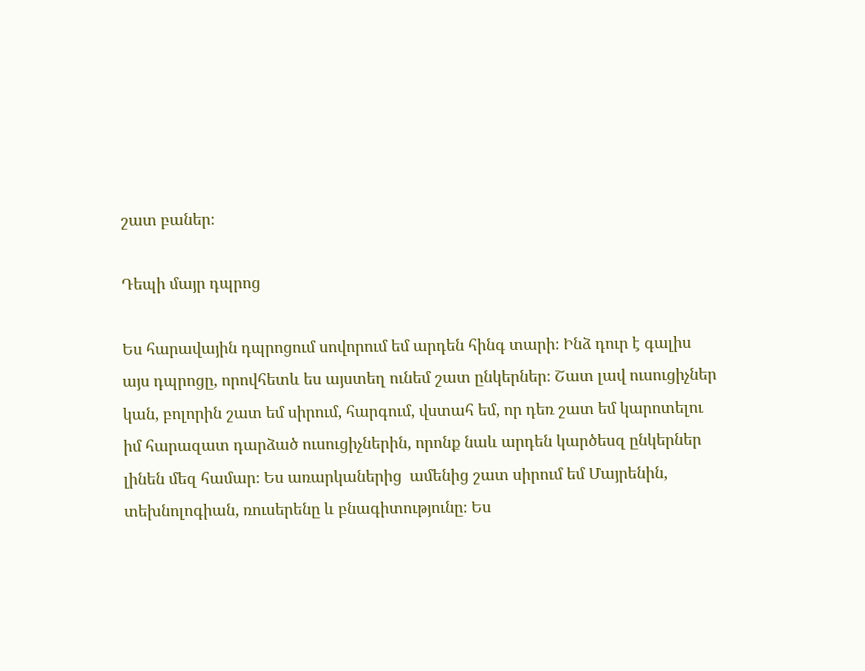շատ բաներ։

Դեպի մայր դպրոց

Ես հարավային դպրոցում սովորում եմ արդեն հինգ տարի։ Ինձ դուր է գալիս այս դպրոցը, որովհետև ես այստեղ ունեմ շատ ընկերներ։ Շատ լավ ուսուցիչներ կան, բոլորին շատ եմ սիրում, հարգում, վստահ եմ, որ դեռ շատ եմ կարոտելու իմ հարազատ դարձած ուսուցիչներին, որոնք նաև արդեն կարծեսզ ընկերներ լինեն մեզ համար։ Ես առարկաներից  ամենից շատ սիրում եմ Մայրենին, տեխնոլոգիան, ռուսերենը և բնագիտությունը։ Ես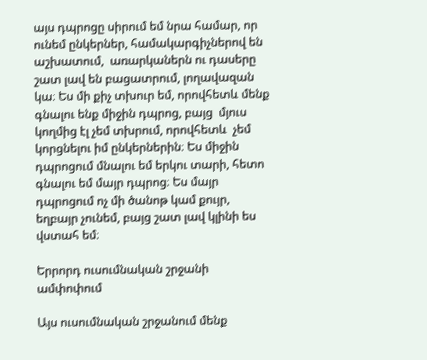այս դպրոցը սիրում եմ նրա համար, որ ունեմ ընկերներ, համակարգիչներով են աշխատում,  առարկաներն ու դասերը  շատ լավ են բացատրում, լողավազան կա։ Ես մի քիչ տխուր եմ, որովհետև մենք գնալու ենք միջին դպրոց, բայց  մյուս կողմից էլ չեմ տխրում, որովհետև  չեմ կորցնելու իմ ընկերներին։ Ես միջին դպրոցում մնալու եմ երկու տարի, հետո գնալու եմ մայր դպրոց։ Ես մայր դպրոցում ոչ մի ծանոթ կամ քույր, եղբայր չունեմ, բայց շատ լավ կլինի ես վստահ եմ։

Երրորդ ուսումնական շրջանի ամփոփում

Այս ուսումնական շրջանում մենք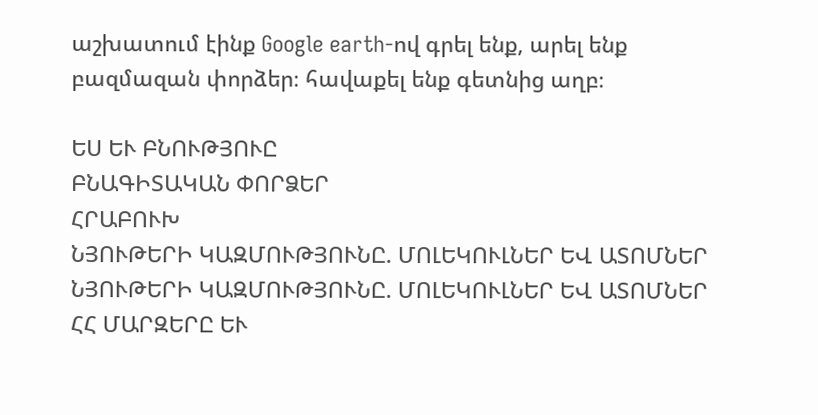աշխատում էինք Google earth-ով գրել ենք, արել ենք բազմազան փորձեր։ հավաքել ենք գետնից աղբ։

ԵՍ ԵՒ ԲՆՈՒԹՅՈՒԸ
ԲՆԱԳԻՏԱԿԱՆ ՓՈՐՁԵՐ
ՀՐԱԲՈՒԽ
ՆՅՈՒԹԵՐԻ ԿԱԶՄՈՒԹՅՈՒՆԸ. ՄՈԼԵԿՈՒԼՆԵՐ ԵՎ ԱՏՈՄՆԵՐ
ՆՅՈՒԹԵՐԻ ԿԱԶՄՈՒԹՅՈՒՆԸ. ՄՈԼԵԿՈՒԼՆԵՐ ԵՎ ԱՏՈՄՆԵՐ
ՀՀ ՄԱՐԶԵՐԸ ԵՒ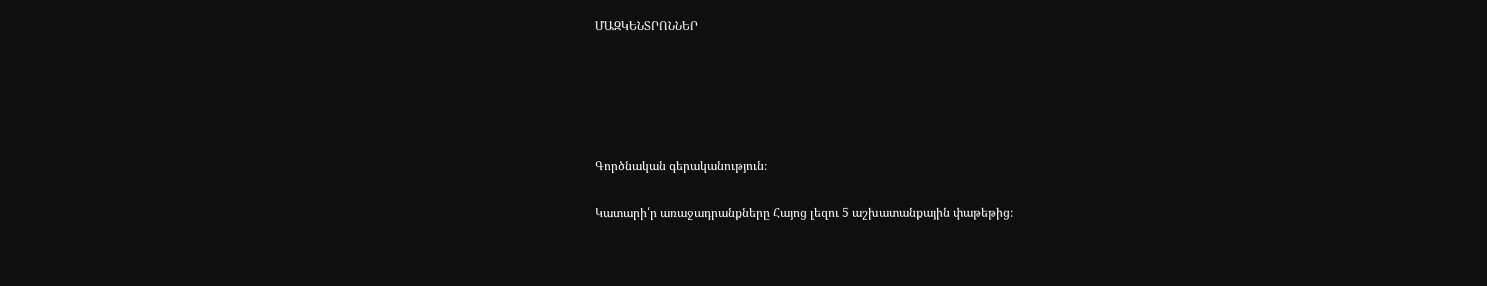ՄԱԶԿԵՆՏՐՈՆՆԵՐ





Գործնական գերականություն։

Կատարի՛ր առաջադրանքները Հայոց լեզու 5 աշխատանքային փաթեթից։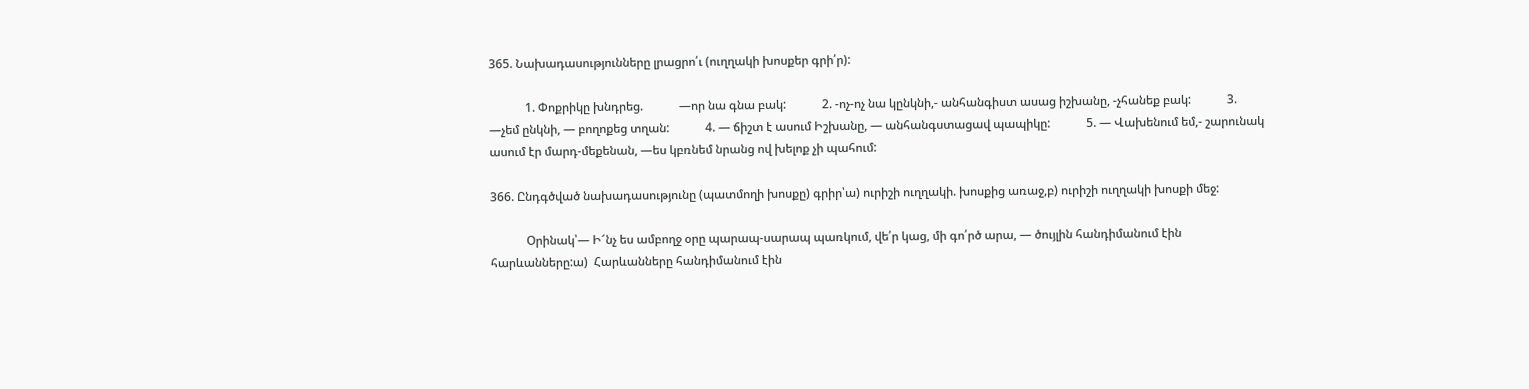365. Նախադասությունները լրացրո՛ւ (ուղղակի խոսքեր գրի՛ր):

            1. Փոքրիկը խնդրեց.            —որ նա գնա բակ:            2. -ոչ-ոչ նա կընկնի,- անհանգիստ ասաց իշխանը, -չհանեք բակ:            3. —չեմ ընկնի, — բողոքեց տղան:            4. — ճիշտ է ասում Իշխանը, — անհանգստացավ պապիկը:            5. — Վախենում եմ,- շարունակ ասում էր մարդ-մեքենան, —ես կբռնեմ նրանց ով խելոք չի պահում:

366. Ընդգծված նախադասությունը (պատմողի խոսքը) գրիր՝ա) ուրիշի ուղղակի. խոսքից առաջ,բ) ուրիշի ուղղակի խոսքի մեջ:

            Օրինակ՝— Ի՜նչ ես ամբողջ օրը պարապ-սարապ պառկում, վե՛ր կաց, մի գո՛րծ արա, — ծույլին հանդիմանում էին հարևանները:ա)  Հարևանները հանդիմանում էին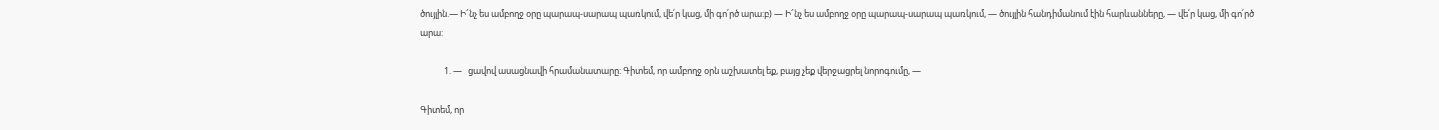ծույլին.— Ի՜նչ ես ամբողջ օրը պարապ-սարապ պառկում, վե՛ր կաց, մի գո՛րծ արա:բ) — Ի՜նչ ես ամբողջ օրը պարապ-սարապ պառկում, — ծույլին հանդիմանում էին հարևանները, — վե՛ր կաց, մի գո՛րծ արա:

            1. —   ցավով ասացնավի հրամանատարը: Գիտեմ, որ ամբողջ օրն աշխատել եք, բայց չեք վերջացրել նորոգումը, —

Գիտեմ, որ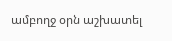ամբողջ օրն աշխատել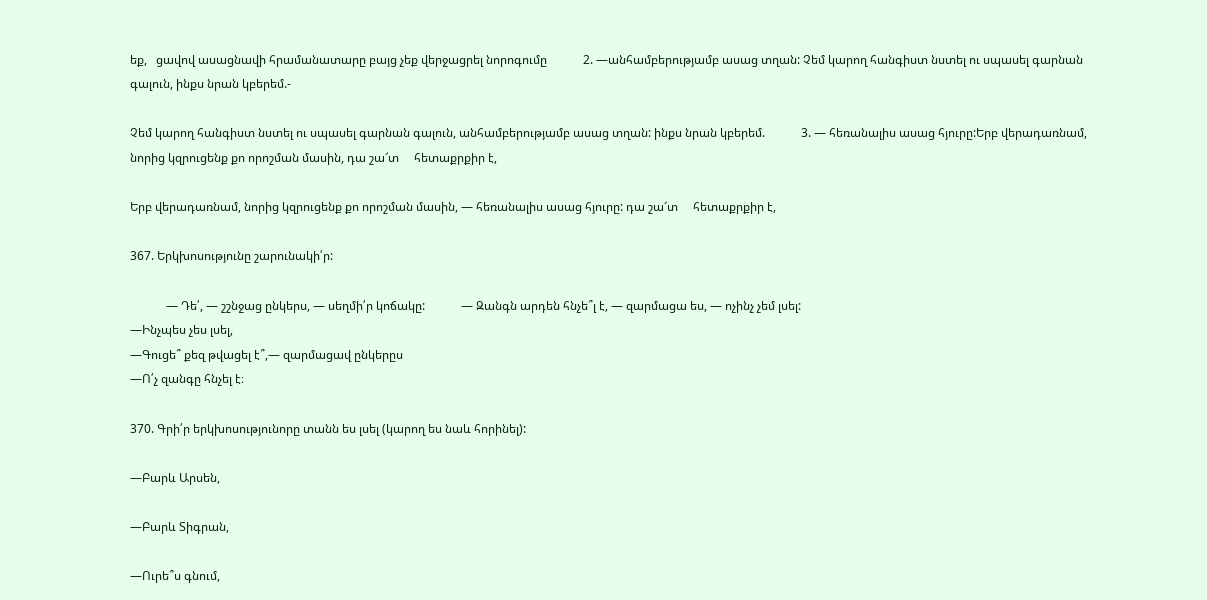եք,   ցավով ասացնավի հրամանատարը բայց չեք վերջացրել նորոգումը            2. —անհամբերությամբ ասաց տղան: Չեմ կարող հանգիստ նստել ու սպասել գարնան գալուն, ինքս նրան կբերեմ.-

Չեմ կարող հանգիստ նստել ու սպասել գարնան գալուն, անհամբերությամբ ասաց տղան: ինքս նրան կբերեմ.            3. — հեռանալիս ասաց հյուրը:Երբ վերադառնամ, նորից կզրուցենք քո որոշման մասին, դա շա՜տ     հետաքրքիր է,

Երբ վերադառնամ, նորից կզրուցենք քո որոշման մասին, — հեռանալիս ասաց հյուրը: դա շա՜տ     հետաքրքիր է,

367. Երկխոսությունը շարունակի՛ր:

            — Դե՛, — շշնջաց ընկերս, — սեղմի՛ր կոճակը:            — Զանգն արդեն հնչե՞լ է, — զարմացա ես, — ոչինչ չեմ լսել:
—Ինչպես չես լսել,
—Գուցե՞ քեզ թվացել է՞,— զարմացավ ընկերըս
—Ո՛չ զանգը հնչել է։

370. Գրի՛ր երկխոսությունորը տանն ես լսել (կարող ես նաև հորինել):

—Բարև Արսեն,

—Բարև Տիգրան,

—Ուրե՞ս գնում,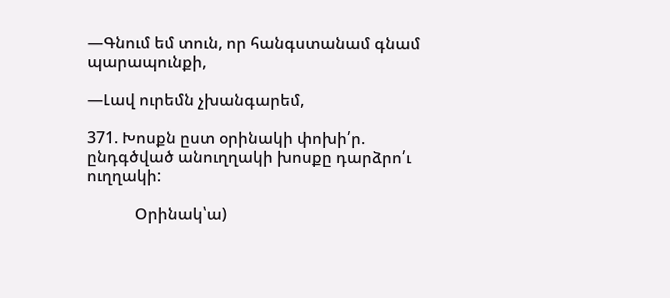—Գնում եմ տուն, որ հանգստանամ գնամ պարապունքի,

—Լավ ուրեմն չխանգարեմ,

371. Խոսքն ըստ օրինակի փոխի՛ր. ընդգծված անուղղակի խոսքը դարձրո՛ւ ուղղակի:

            Օրինակ՝ա)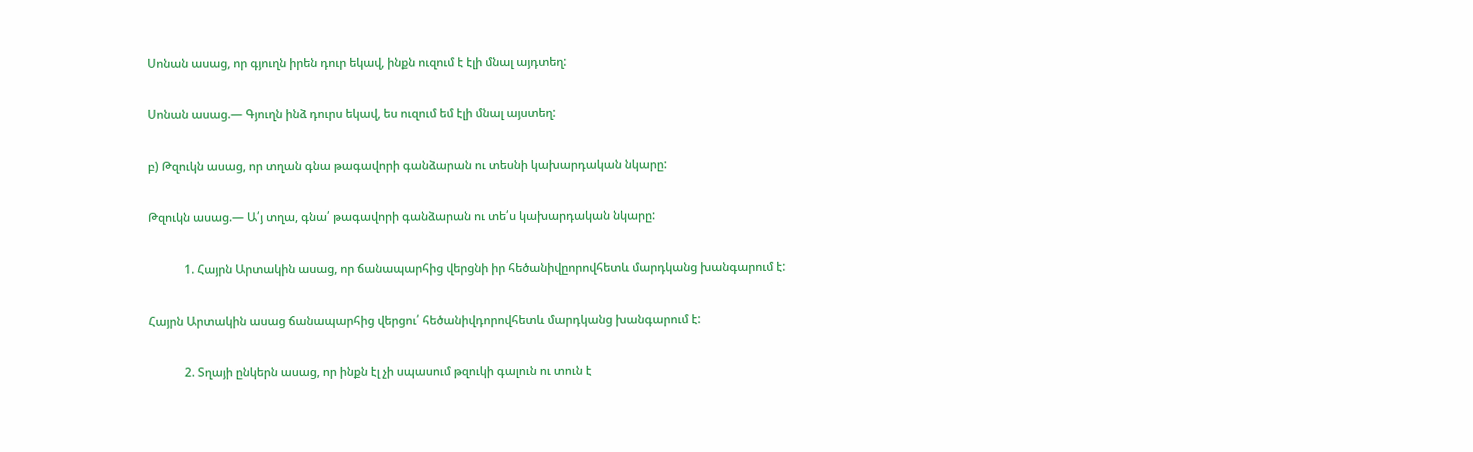Սոնան ասաց, որ գյուղն իրեն դուր եկավ, ինքն ուզում է էլի մնալ այդտեղ:

Սոնան ասաց.— Գյուղն ինձ դուրս եկավ, ես ուզում եմ էլի մնալ այստեղ:

բ) Թզուկն ասաց, որ տղան գնա թագավորի գանձարան ու տեսնի կախարդական նկարը:

Թզուկն ասաց.— Ա՛յ տղա, գնա՛ թագավորի գանձարան ու տե՛ս կախարդական նկարը:

            1. Հայրն Արտակին ասաց, որ ճանապարհից վերցնի իր հեծանիվըորովհետև մարդկանց խանգարում է:

Հայրն Արտակին ասաց ճանապարհից վերցու՛ հեծանիվդորովհետև մարդկանց խանգարում է:

            2. Տղայի ընկերն ասաց, որ ինքն էլ չի սպասում թզուկի գալուն ու տուն է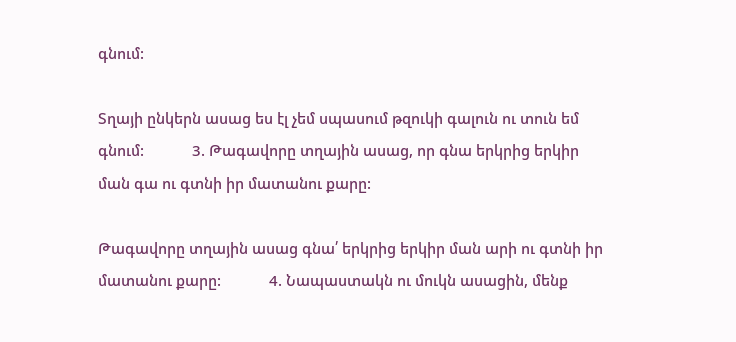գնում:

Տղայի ընկերն ասաց ես էլ չեմ սպասում թզուկի գալուն ու տուն եմ գնում:            3. Թագավորը տղային ասաց, որ գնա երկրից երկիր ման գա ու գտնի իր մատանու քարը:

Թագավորը տղային ասաց գնա՛ երկրից երկիր ման արի ու գտնի իր մատանու քարը:            4. Նապաստակն ու մուկն ասացին, մենք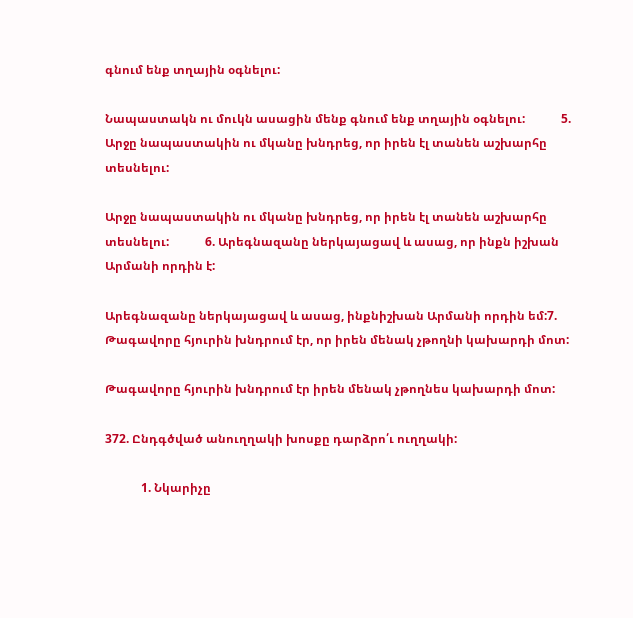գնում ենք տղային օգնելու:

Նապաստակն ու մուկն ասացին մենք գնում ենք տղային օգնելու:            5. Արջը նապաստակին ու մկանը խնդրեց, որ իրեն էլ տանեն աշխարհը   տեսնելու:

Արջը նապաստակին ու մկանը խնդրեց, որ իրեն էլ տանեն աշխարհը   տեսնելու:            6. Արեգնազանը ներկայացավ և ասաց, որ ինքն իշխան Արմանի որդին է:

Արեգնազանը ներկայացավ և ասաց, ինքնիշխան Արմանի որդին եմ:7. Թագավորը հյուրին խնդրում էր, որ իրեն մենակ չթողնի կախարդի մոտ:

Թագավորը հյուրին խնդրում էր իրեն մենակ չթողնես կախարդի մոտ:

372. Ընդգծված անուղղակի խոսքը դարձրո՛ւ ուղղակի:

            1. Նկարիչը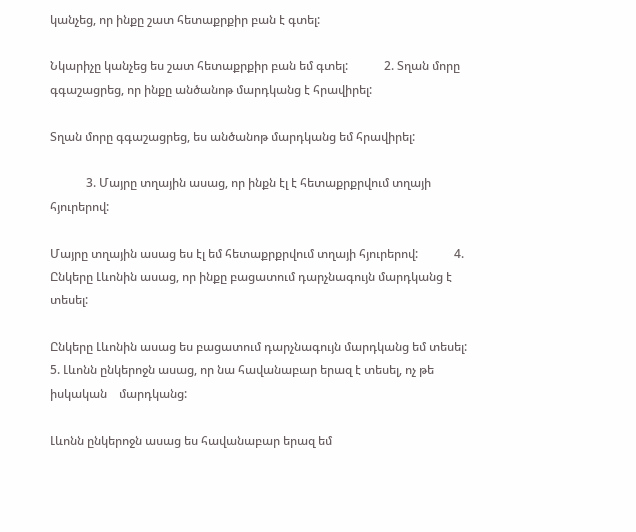կանչեց, որ ինքը շատ հետաքրքիր բան է գտել:

Նկարիչը կանչեց ես շատ հետաքրքիր բան եմ գտել:            2. Տղան մորը գգաշացրեց, որ ինքը անծանոթ մարդկանց է հրավիրել:

Տղան մորը գգաշացրեց, ես անծանոթ մարդկանց եմ հրավիրել:

            3. Մայրը տղային ասաց, որ ինքն էլ է հետաքրքրվում տղայի հյուրերով:

Մայրը տղային ասաց ես էլ եմ հետաքրքրվում տղայի հյուրերով:            4. Ընկերը Լևոնին ասաց, որ ինքը բացատում դարչնագույն մարդկանց է տեսել:

Ընկերը Լևոնին ասաց ես բացատում դարչնագույն մարդկանց եմ տեսել:            5. Լևոնն ընկերոջն ասաց, որ նա հավանաբար երազ է տեսել, ոչ թե իսկական    մարդկանց:

Լևոնն ընկերոջն ասաց ես հավանաբար երազ եմ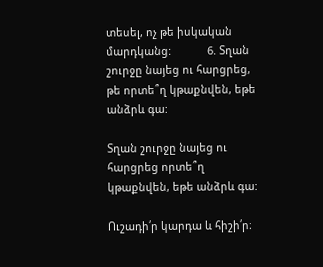տեսել, ոչ թե իսկական    մարդկանց:            6. Տղան շուրջը նայեց ու հարցրեց, թե որտե՞ղ կթաքնվեն, եթե անձրև գա:

Տղան շուրջը նայեց ու հարցրեց որտե՞ղ կթաքնվեն, եթե անձրև գա:

Ուշադի՛ր կարդա և հիշի՛ր։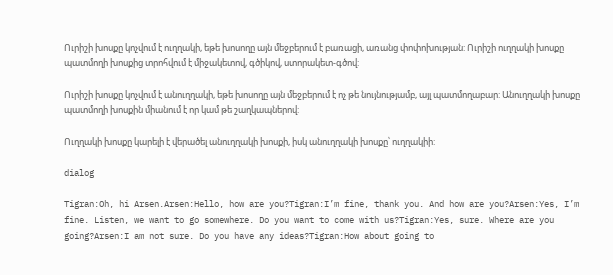Ուրիշի խոսքը կոչվում է ուղղակի, եթե խոսողը այն մեջբերում է բառացի, առանց փոփոխության: Ուրիշի ուղղակի խոսքը պատմողի խոսքից տրոհվում է միջակետով, գծիկով, ստորակետ-գծով:

Ուրիշի խոսքը կոչվում է անուղղակի, եթե խոսողը այն մեջբերում է ոչ թե նույնությամբ, այլ պատմողաբար: Անուղղակի խոսքը պատմողի խոսքին միանում է որ կամ թե շաղկապներով:

Ուղղակի խոսքը կարելի է վերածել անուղղակի խոսքի, իսկ անուղղակի խոսքը՝ ուղղակիի:

dialog

Tigran:Oh, hi Arsen.Arsen:Hello, how are you?Tigran:I’m fine, thank you. And how are you?Arsen:Yes, I’m fine. Listen, we want to go somewhere. Do you want to come with us?Tigran:Yes, sure. Where are you going?Arsen:I am not sure. Do you have any ideas?Tigran:How about going to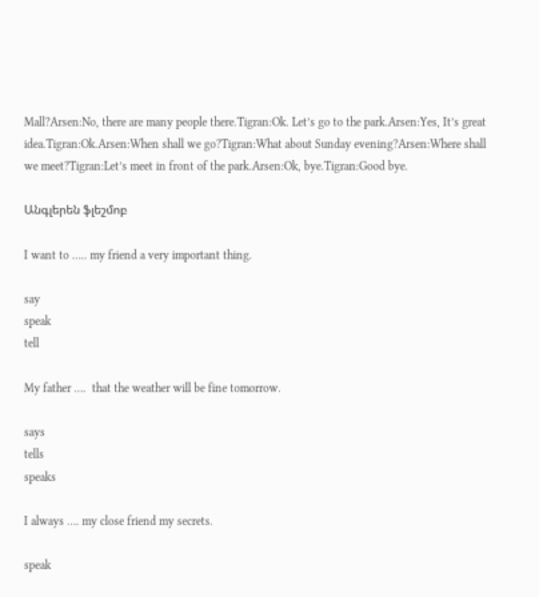Mall?Arsen:No, there are many people there.Tigran:Ok. Let’s go to the park.Arsen:Yes, It’s great idea.Tigran:Ok.Arsen:When shall we go?Tigran:What about Sunday evening?Arsen:Where shall we meet?Tigran:Let’s meet in front of the park.Arsen:Ok, bye.Tigran:Good bye.

Անգլերեն ֆլեշմոբ

I want to ….. my friend a very important thing.

say
speak
tell

My father ….  that the weather will be fine tomorrow.

says
tells
speaks

I always …. my close friend my secrets.

speak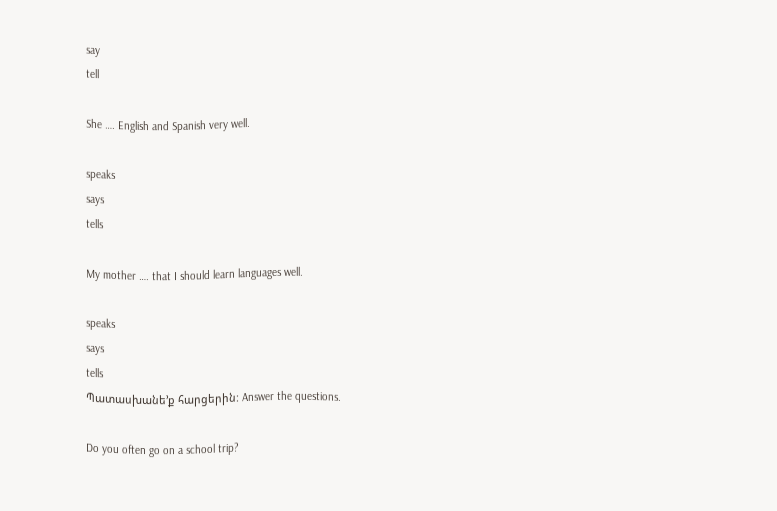say
tell

She …. English and Spanish very well.

speaks
says
tells

My mother …. that I should learn languages well.

speaks
says
tells
Պատասխանե’ք հարցերին: Answer the questions.

Do you often go on a school trip?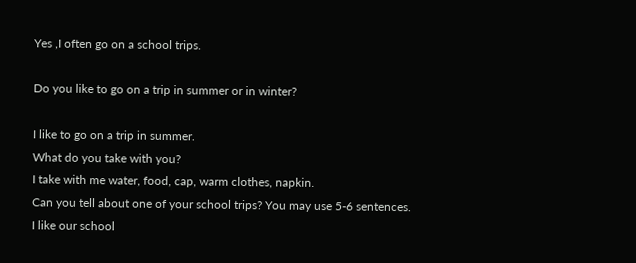Yes ,I often go on a school trips.

Do you like to go on a trip in summer or in winter?

I like to go on a trip in summer.
What do you take with you?
I take with me water, food, cap, warm clothes, napkin.
Can you tell about one of your school trips? You may use 5-6 sentences.
I like our school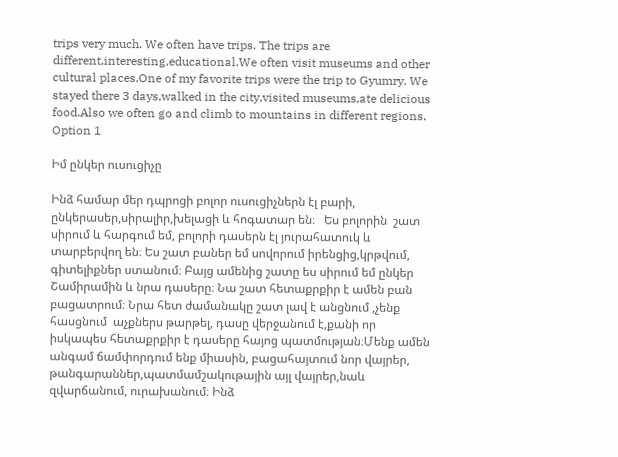trips very much. We often have trips. The trips are different,interesting,educational.We often visit museums and other cultural places.One of my favorite trips were the trip to Gyumry. We stayed there 3 days,walked in the city,visited museums,ate delicious food.Also we often go and climb to mountains in different regions.
Option 1

Իմ ընկեր ուսուցիչը

Ինձ համար մեր դպրոցի բոլոր ուսուցիչներն էլ բարի, ընկերասեր,սիրալիր,խելացի և հոգատար են։   Ես բոլորին  շատ սիրում և հարգում եմ, բոլորի դասերն էլ յուրահատուկ և տարբերվող են։ Ես շատ բաներ եմ սովորում իրենցից,կրթվում, գիտելիքներ ստանում։ Բայց ամենից շատը ես սիրում եմ ընկեր Շամիրամին և նրա դասերը։ Նա շատ հետաքրքիր է ամեն բան բացատրում։ Նրա հետ ժամանակը շատ լավ է անցնում ,չենք հասցնում  աչքներս թարթել, դասը վերջանում է,քանի որ իսկապես հետաքրքիր է դասերը հայոց պատմության։Մենք ամեն անգամ ճամփորդում ենք միասին, բացահայտում նոր վայրեր, թանգարաններ,պատմամշակութային այլ վայրեր,նաև զվարճանում, ուրախանում։ Ինձ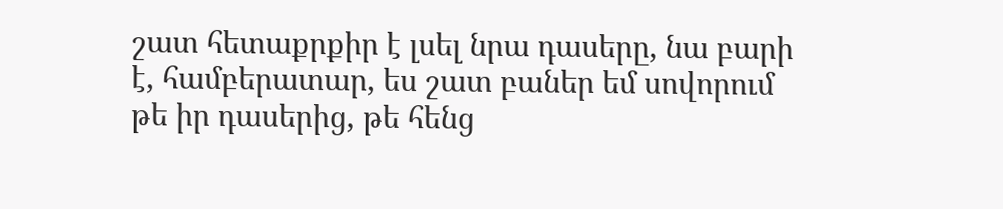շատ հետաքրքիր է լսել նրա դասերը, նա բարի է, համբերատար, ես շատ բաներ եմ սովորում թե իր դասերից, թե հենց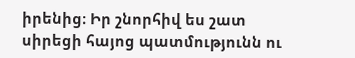իրենից։ Իր շնորհիվ ես շատ սիրեցի հայոց պատմությունն ու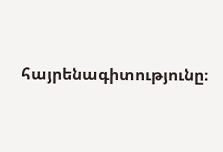հայրենագիտությունը։